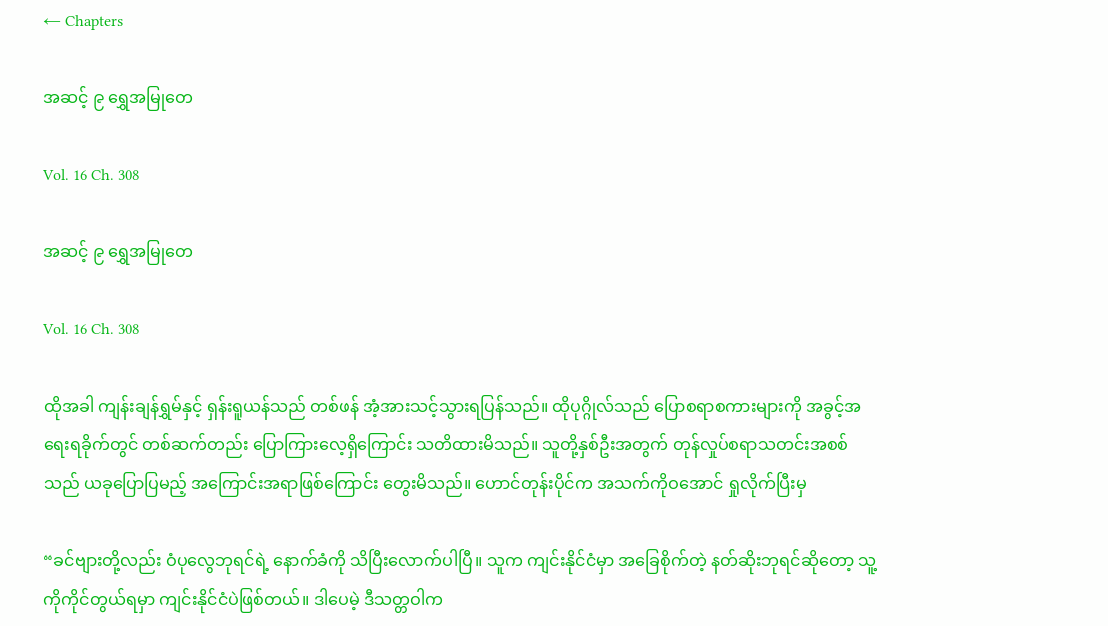← Chapters

အဆင့် ၉ ရွှေအမြုတေ

Vol. 16 Ch. 308

အဆင့် ၉ ရွှေအမြုတေ

Vol. 16 Ch. 308

ထိုအခါ ကျန်းချန်ရွှမ်နှင့် ရှန်းရူယန်သည် တစ်ဖန် အံ့အားသင့်သွားရပြန်သည်။ ထိုပုဂ္ဂိုလ်သည် ပြောစရာစကားများကို အခွင့်အရေးရခိုက်တွင် တစ်ဆက်တည်း ပြောကြားလေ့ရှိကြောင်း သတိထားမိသည်။ သူတို့နှစ်ဦးအတွက် တုန်လှုပ်စရာသတင်းအစစ်သည် ယခုပြောပြမည့် အကြောင်းအရာဖြစ်ကြောင်း တွေးမိသည်။ ဟောင်တုန်းပိုင်က အသက်ကိုဝအောင် ရှုလိုက်ပြီးမှ

“ခင်ဗျားတို့လည်း ဝံပုလွေဘုရင်ရဲ့ နောက်ခံကို သိပြီးလောက်ပါပြီ။ သူက ကျင်းနိုင်ငံမှာ အခြေစိုက်တဲ့ နတ်ဆိုးဘုရင်ဆိုတော့ သူ့ကိုကိုင်တွယ်ရမှာ ကျင်းနိုင်ငံပဲဖြစ်တယ်။ ဒါပေမဲ့ ဒီသတ္တဝါက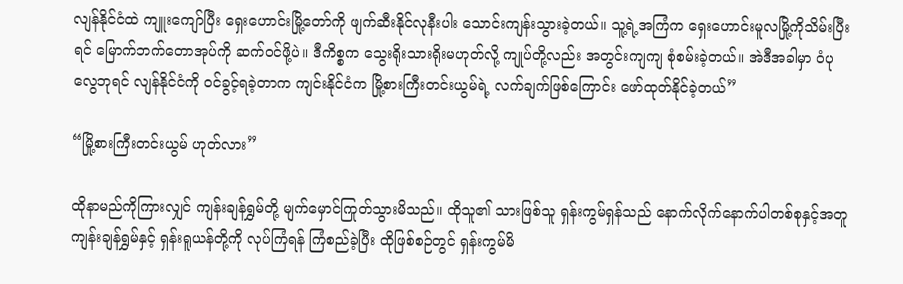လျန်နိုင်ငံထဲ ကျူးကျော်ပြီး ရှေးဟောင်းမြို့တော်ကို ဖျက်ဆီးနိုင်လုနီးပါး သောင်းကျန်းသွားခဲ့တယ်။ သူ့ရဲ့အကြံက ရှေးဟောင်းမူလမြို့ကိုသိမ်းပြီးရင် မြောက်ဘက်တောအုပ်ကို ဆက်ဝင်ဖို့ပဲ။ ဒီကိစ္စက သွေးရိုးသားရိုးမဟုတ်လို့ ကျုပ်တို့လည်း အတွင်းကျကျ စုံစမ်းခဲ့တယ်။ အဲဒီအခါမှာ ဝံပုလွေဘုရင် လျန်နိုင်ငံကို ဝင်ခွင့်ရခဲ့တာက ကျင်းနိုင်ငံက မြို့စားကြီးတင်းယွမ်ရဲ့ လက်ချက်ဖြစ်ကြောင်း ဖော်ထုတ်နိုင်ခဲ့တယ်”

“မြို့စားကြီးတင်းယွမ် ဟုတ်လား”

ထိုနာမည်ကိုကြားလျှင် ကျန်းချန်ရွှမ်တို့ မျက်မှောင်ကြုတ်သွားမိသည်။ ထိုသူ၏ သားဖြစ်သူ ရှန်းကွမ်ရှန်သည် နောက်လိုက်နောက်ပါတစ်စုနှင့်အတူ ကျန်းချန်ရွှမ်နှင့် ရှန်းရူယန်တို့ကို လုပ်ကြံရန် ကြံစည်ခဲ့ပြီး ထိုဖြစ်စဉ်တွင် ရှန်းကွမ်မိ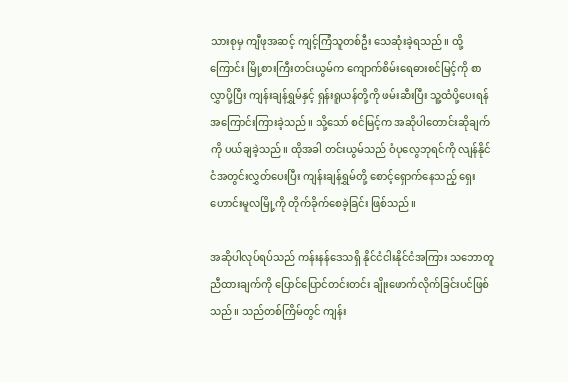သားစုမှ ကျီဖုအဆင့် ကျင့်ကြံသူတစ်ဦး သေဆုံးခဲ့ရသည်။ ထို့ကြောင်း မြို့စားကြီးတင်းယွမ်က ကျောက်စိမ်းရေဓားစင်မြင့်ကို စာလွှာပို့ပြီး ကျန်းချန်ရွှမ်နှင့် ရှန်းရူယန်တို့ကို ဖမ်းဆီးပြီး သူ့ထံပို့ပေးရန် အကြောင်းကြားခဲ့သည်။ သို့သော် စင်မြင့်က အဆိုပါတောင်းဆိုချက်ကို ပယ်ချခဲ့သည်။ ထိုအခါ တင်းယွမ်သည် ဝံပုလွေဘုရင်ကို လျန်နိုင်ငံအတွင်းလွှတ်ပေးပြီး ကျန်းချန်ရွှမ်တို့ စောင့်ရှောက်နေသည့် ရှေးဟောင်းမူလမြို့ကို တိုက်ခိုက်စေခဲ့ခြင်း ဖြစ်သည်။

အဆိုပါလုပ်ရပ်သည် ကန်းနန်ဒေသရှိ နိုင်ငံငါးနိုင်ငံအကြား သဘောတူညီထားချက်ကို ပြောင်ပြောင်တင်းတင်း ချိုးဖောက်လိုက်ခြင်းပင်ဖြစ်သည်။ သည်တစ်ကြိမ်တွင် ကျန်း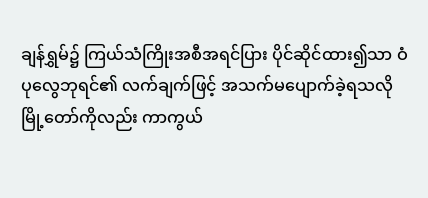ချန်ရွှမ်၌ ကြယ်သံကြိုးအစီအရင်ပြား ပိုင်ဆိုင်ထား၍သာ ဝံပုလွေဘုရင်၏ လက်ချက်ဖြင့် အသက်မပျောက်ခဲ့ရသလို မြို့တော်ကိုလည်း ကာကွယ်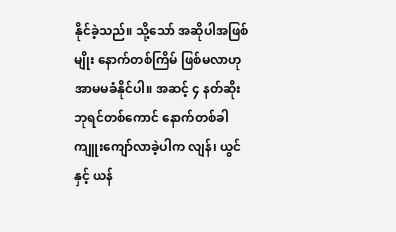နိုင်ခဲ့သည်။ သို့သော် အဆိုပါအဖြစ်မျိုး နောက်တစ်ကြိမ် ဖြစ်မလာဟု အာမမခံနိုင်ပါ။ အဆင့် ၄ နတ်ဆိုးဘုရင်တစ်ကောင် နောက်တစ်ခါ ကျူးကျော်လာခဲ့ပါက လျန်၊ ယွင်နှင့် ယန်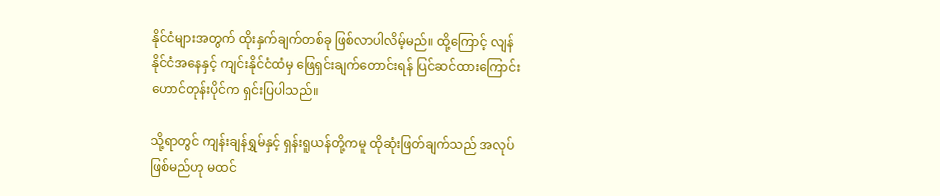နိုင်ငံများအတွက် ထိုးနှက်ချက်တစ်ခု ဖြစ်လာပါလိမ့်မည်။ ထို့ကြောင့် လျန်နိုင်ငံအနေနှင့် ကျင်းနိုင်ငံထံမှ ဖြေရှင်းချက်တောင်းရန် ပြင်ဆင်ထားကြောင်း ဟောင်တုန်းပိုင်က ရှင်းပြပါသည်။

သို့ရာတွင် ကျန်းချန်ရွှမ်နှင့် ရှန်းရူယန်တို့ကမူ ထိုဆုံးဖြတ်ချက်သည် အလုပ်ဖြစ်မည်ဟု မထင်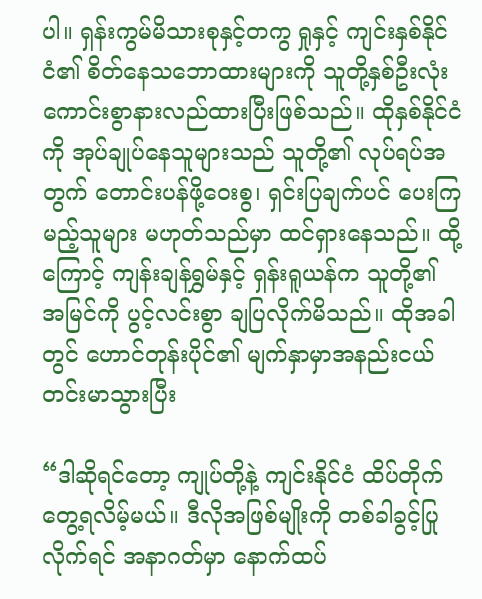ပါ။ ရှန်းကွမ်မိသားစုနှင့်တကွ ရှုနှင့် ကျင်းနှစ်နိုင်ငံ၏ စိတ်နေသဘောထားများကို သူတို့နှစ်ဦးလုံး ကောင်းစွာနားလည်ထားပြီးဖြစ်သည်။ ထိုနှစ်နိုင်ငံကို အုပ်ချုပ်နေသူများသည် သူတို့၏ လုပ်ရပ်အတွက် တောင်းပန်ဖို့ဝေးစွ၊ ရှင်းပြချက်ပင် ပေးကြမည့်သူများ မဟုတ်သည်မှာ ထင်ရှားနေသည်။ ထို့ကြောင့် ကျန်းချန်ရွှမ်နှင့် ရှန်းရူယန်က သူတို့၏ အမြင်ကို ပွင့်လင်းစွာ ချပြလိုက်မိသည်။ ထိုအခါတွင် ဟောင်တုန်းပိုင်၏ မျက်နှာမှာအနည်းငယ် တင်းမာသွားပြီး

“ဒါဆိုရင်တော့ ကျုပ်တို့နဲ့ ကျင်းနိုင်ငံ ထိပ်တိုက်တွေ့ရလိမ့်မယ်။ ဒီလိုအဖြစ်မျိုးကို တစ်ခါခွင့်ပြုလိုက်ရင် အနာဂတ်မှာ နောက်ထပ်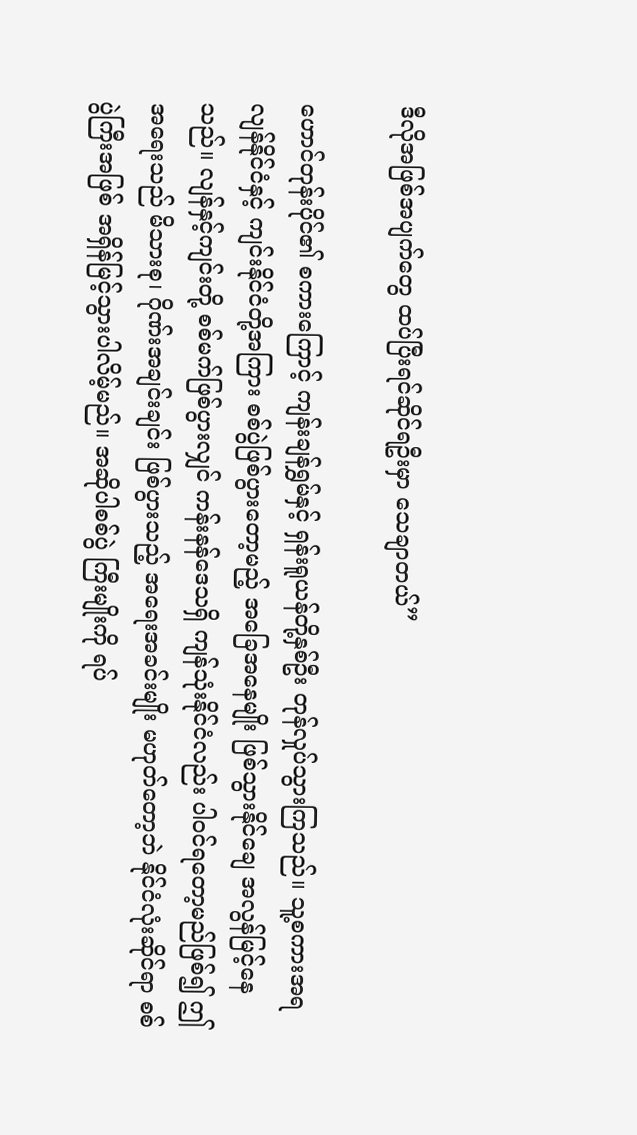ဒီလိုအဖြစ်အပျက်တွေ ထပ်ပြီးရင်ဆိုင်ရဦးမှာ သေချာတယ်”

ဟောင်တုန်းပိုင်၏ စကားကြောင့် ကျန်းချန်ရွှမ်နှင့် ရှန်းရူယန်တို့နှစ်ဦး တုန်လှုပ်သွားကြသည်။ သူ့စကားအရ လျန်နိုင်ငံနှင့် ကျင်းနိုင်ငံတို့အကြား စစ်ပွဲဖြစ်ပွားတော့မည့် အခြေအနေမျိုး ဖြစ်သွားနိုင်ချေ အလွန်မြင့်နေသည်။ လျန်နှင့်ကျင်းတို့ စစ်မက်ဖြစ်ပွားလျှင် ကန်းနန်ဒေသရှိ ကျန်သုံးနိုင်ငံလည်း ပါဝင်ရတော့မည်ဖြစ်၍ ဤအရေးသည် မိသားစု၊ ဂိုဏ်းအချင်းချင်း ဖြစ်ပွားသည့် အရေးအခင်းမျိုး မဟုတ်တော့ဘဲ နိုင်ငံလုံးဆိုင်ရာ စစ်ပွဲကြီးအဖြစ် အရှိန်မြင့်သွားပါလိမ့်မည်။ အဆိုပါစစ်ပွဲ ကြီးမျိုးကို ရပ်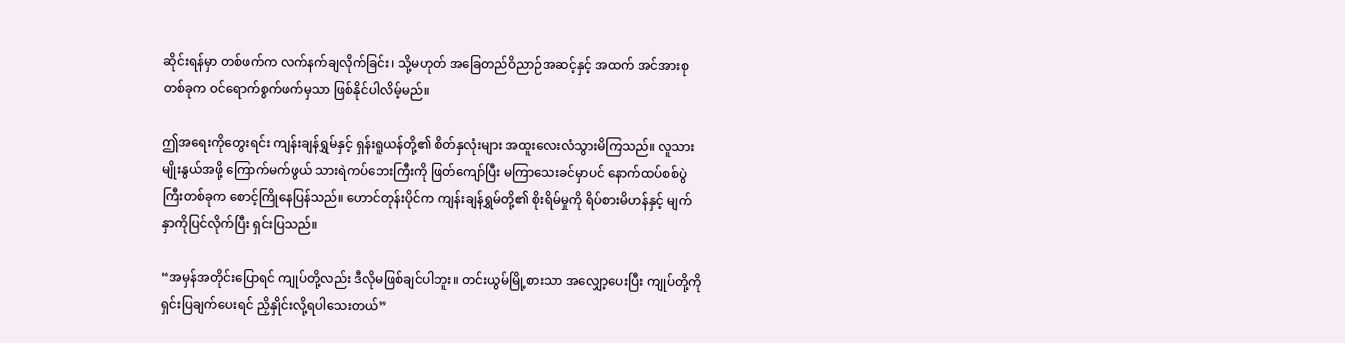ဆိုင်းရန်မှာ တစ်ဖက်က လက်နက်ချလိုက်ခြင်း၊ သို့မဟုတ် အခြေတည်ဝိညာဉ်အဆင့်နှင့် အထက် အင်အားစုတစ်ခုက ဝင်ရောက်စွက်ဖက်မှသာ ဖြစ်နိုင်ပါလိမ့်မည်။

ဤအရေးကိုတွေးရင်း ကျန်းချန်ရွှမ်နှင့် ရှန်းရူယန်တို့၏ စိတ်နှလုံးများ အထူးလေးလံသွားမိကြသည်။ လူသားမျိုးနွယ်အဖို့ ကြောက်မက်ဖွယ် သားရဲကပ်ဘေးကြီးကို ဖြတ်ကျော်ပြီး မကြာသေးခင်မှာပင် နောက်ထပ်စစ်ပွဲကြီးတစ်ခုက စောင့်ကြိုနေပြန်သည်။ ဟောင်တုန်းပိုင်က ကျန်းချန်ရွှမ်တို့၏ စိုးရိမ်မှုကို ရိပ်စားမိဟန်နှင့် မျက်နှာကိုပြင်လိုက်ပြီး ရှင်းပြသည်။

“အမှန်အတိုင်းပြောရင် ကျုပ်တို့လည်း ဒီလိုမဖြစ်ချင်ပါဘူး။ တင်းယွမ်မြို့စားသာ အလျှော့ပေးပြီး ကျုပ်တို့ကို ရှင်းပြချက်ပေးရင် ညှိနှိုင်းလို့ရပါသေးတယ်”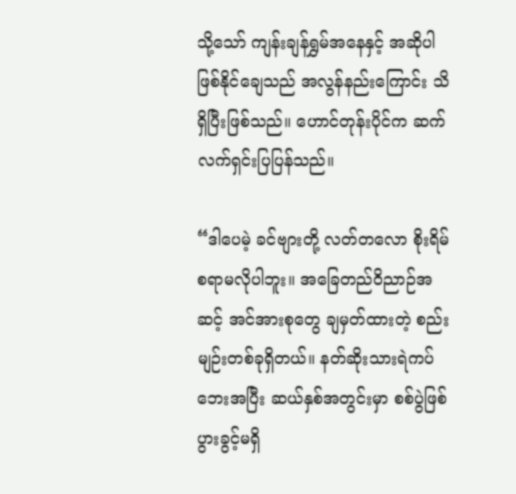သို့သော် ကျန်းချန်ရွှမ်အနေနှင့် အဆိုပါဖြစ်နိုင်ချေသည် အလွန်နည်းကြောင်း သိရှိပြီးဖြစ်သည်။ ဟောင်တုန်းပိုင်က ဆက်လက်ရှင်းပြပြန်သည်။

“ဒါပေမဲ့ ခင်ဗျားတို့ လတ်တလော စိုးရိမ်စရာမလိုပါဘူး။ အခြေတည်ဝိညာဉ်အဆင့် အင်အားစုတွေ ချမှတ်ထားတဲ့ စည်းမျဉ်းတစ်ခုရှိတယ်။ နတ်ဆိုးသားရဲကပ်ဘေးအပြီး ဆယ်နှစ်အတွင်းမှာ စစ်ပွဲဖြစ်ပွားခွင့်မရှိ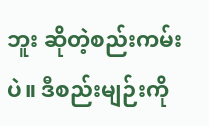ဘူး ဆိုတဲ့စည်းကမ်းပဲ။ ဒီစည်းမျဉ်းကို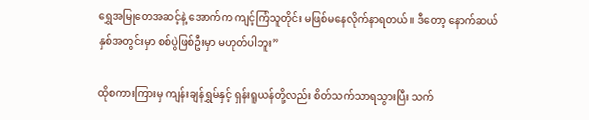ရွှေအမြုတေအဆင့်နဲ့ အောက်က ကျင့်ကြံသူတိုင်း မဖြစ်မနေလိုက်နာရတယ်။ ဒီတော့ နောက်ဆယ်နှစ်အတွင်းမှာ စစ်ပွဲဖြစ်ဦးမှာ မဟုတ်ပါဘူး”

ထိုစကားကြားမှ ကျန်းချန်ရွှမ်နှင့် ရှန်းရူယန်တို့လည်း စိတ်သက်သာရသွားပြီး သက်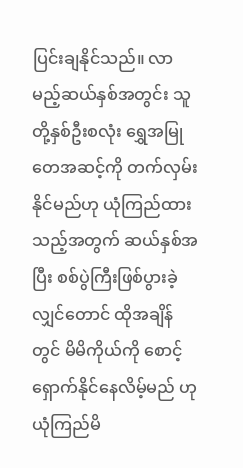ပြင်းချနိုင်သည်။ လာမည့်ဆယ်နှစ်အတွင်း သူတို့နှစ်ဦးစလုံး ရွှေအမြုတေအဆင့်ကို တက်လှမ်းနိုင်မည်ဟု ယုံကြည်ထားသည့်အတွက် ဆယ်နှစ်အပြီး စစ်ပွဲကြီးဖြစ်ပွားခဲ့လျှင်တောင် ထိုအချိန်တွင် မိမိကိုယ်ကို စောင့်ရှောက်နိုင်နေလိမ့်မည် ဟုယုံကြည်မိ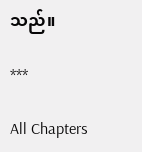သည်။

***

All Chapters